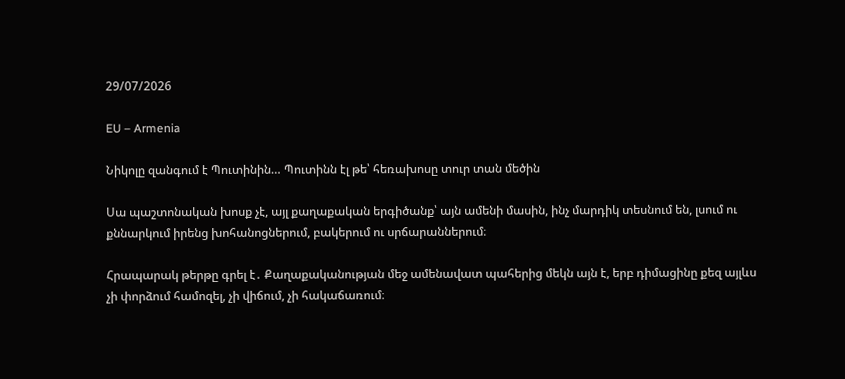29/07/2026

EU – Armenia

Նիկոլը զանգում է Պուտինին… Պուտինն էլ թե՝ հեռախոսը տուր տան մեծին

Սա պաշտոնական խոսք չէ, այլ քաղաքական երգիծանք՝ այն ամենի մասին, ինչ մարդիկ տեսնում են, լսում ու քննարկում իրենց խոհանոցներում, բակերում ու սրճարաններում։

Հրապարակ թերթը գրել է․ Քաղաքականության մեջ ամենավատ պահերից մեկն այն է, երբ դիմացինը քեզ այլևս չի փորձում համոզել, չի վիճում, չի հակաճառում։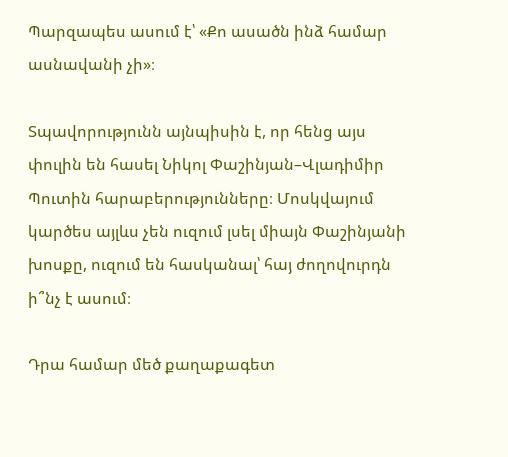Պարզապես ասում է՝ «Քո ասածն ինձ համար ասնավանի չի»։

Տպավորությունն այնպիսին է, որ հենց այս փուլին են հասել Նիկոլ Փաշինյան–Վլադիմիր Պուտին հարաբերությունները։ Մոսկվայում կարծես այլևս չեն ուզում լսել միայն Փաշինյանի խոսքը, ուզում են հասկանալ՝ հայ ժողովուրդն ի՞նչ է ասում։

Դրա համար մեծ քաղաքագետ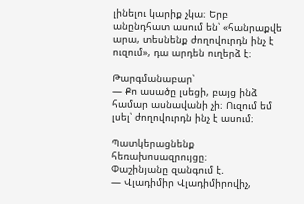լինելու կարիք չկա։ Երբ անընդհատ ասում են՝ «հանրաքվե արա, տեսնենք ժողովուրդն ինչ է ուզում», դա արդեն ուղերձ է։

Թարգմանաբար՝
— Քո ասածը լսեցի, բայց ինձ համար ասնավանի չի։ Ուզում եմ լսել՝ ժողովուրդն ինչ է ասում։

Պատկերացնենք հեռախոսազրույցը։
Փաշինյանը զանգում է.
— Վլադիմիր Վլադիմիրովիչ,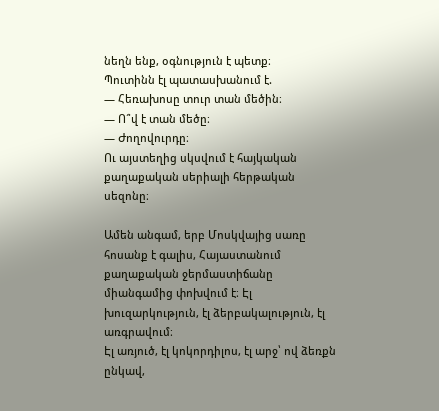նեղն ենք, օգնություն է պետք։
Պուտինն էլ պատասխանում է.
— Հեռախոսը տուր տան մեծին։
— Ո՞վ է տան մեծը։
— Ժողովուրդը։
Ու այստեղից սկսվում է հայկական քաղաքական սերիալի հերթական սեզոնը։

Ամեն անգամ, երբ Մոսկվայից սառը հոսանք է գալիս, Հայաստանում քաղաքական ջերմաստիճանը միանգամից փոխվում է։ Էլ խուզարկություն, էլ ձերբակալություն, էլ առգրավում։
Էլ առյուծ, էլ կոկորդիլոս, էլ արջ՝ ով ձեռքն ընկավ,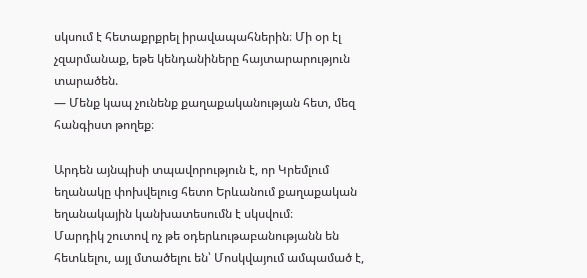սկսում է հետաքրքրել իրավապահներին։ Մի օր էլ չզարմանաք, եթե կենդանիները հայտարարություն տարածեն.
— Մենք կապ չունենք քաղաքականության հետ, մեզ հանգիստ թողեք։

Արդեն այնպիսի տպավորություն է, որ Կրեմլում եղանակը փոխվելուց հետո Երևանում քաղաքական եղանակային կանխատեսումն է սկսվում։
Մարդիկ շուտով ոչ թե օդերևութաբանությանն են հետևելու, այլ մտածելու են՝ Մոսկվայում ամպամած է,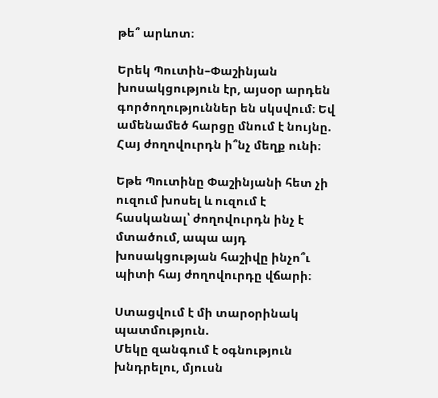թե՞ արևոտ։

Երեկ Պուտին–Փաշինյան խոսակցություն էր, այսօր արդեն գործողություններ են սկսվում։ Եվ ամենամեծ հարցը մնում է նույնը.
Հայ ժողովուրդն ի՞նչ մեղք ունի։

Եթե Պուտինը Փաշինյանի հետ չի ուզում խոսել և ուզում է հասկանալ՝ ժողովուրդն ինչ է մտածում, ապա այդ խոսակցության հաշիվը ինչո՞ւ պիտի հայ ժողովուրդը վճարի։

Ստացվում է մի տարօրինակ պատմություն.
Մեկը զանգում է օգնություն խնդրելու, մյուսն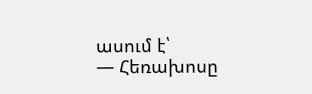ասում է՝
— Հեռախոսը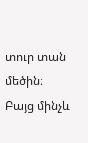տուր տան մեծին։
Բայց մինչև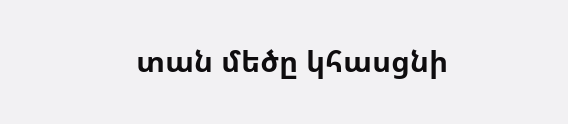տան մեծը կհասցնի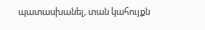պատասխանել, տան կահույքն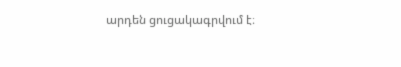արդեն ցուցակագրվում է։